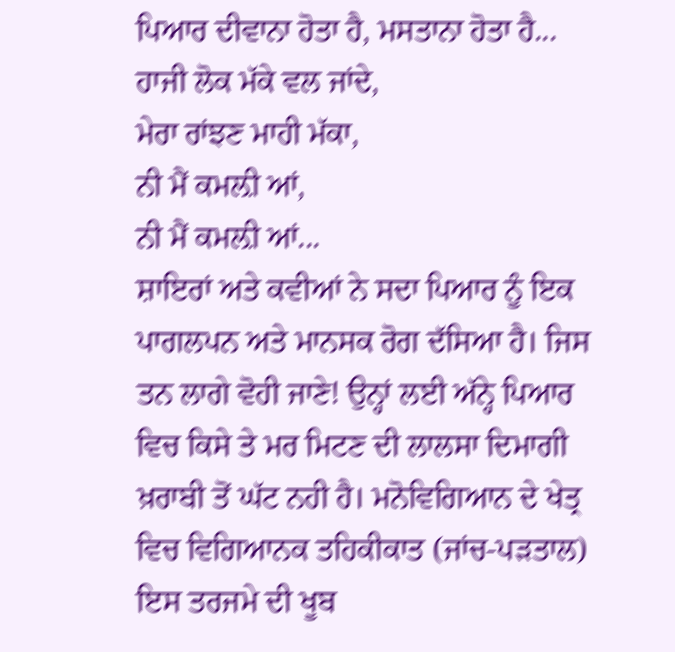ਪਿਆਰ ਦੀਵਾਨਾ ਹੋਤਾ ਹੈ, ਮਸਤਾਨਾ ਹੋਤਾ ਹੈ...
ਹਾਜੀ ਲੋਕ ਮੱਕੇ ਵਲ ਜਾਂਦੇ,
ਮੇਰਾ ਰਾਂਝਣ ਮਾਹੀ ਮੱਕਾ,
ਨੀ ਮੈਂ ਕਮਲ਼ੀ ਆਂ,
ਨੀ ਮੈਂ ਕਮਲ਼ੀ ਆਂ...
ਸ਼ਾਇਰਾਂ ਅਤੇ ਕਵੀਆਂ ਨੇ ਸਦਾ ਪਿਆਰ ਨੂੰ ਇਕ ਪਾਗਲਪਨ ਅਤੇ ਮਾਨਸਕ ਰੋਗ ਦੱਸਿਆ ਹੈ। ਜਿਸ ਤਨ ਲਾਗੇ ਵੋਹੀ ਜਾਣੇ! ਉਨ੍ਹਾਂ ਲਈ ਅੱਨ੍ਹੇ ਪਿਆਰ ਵਿਚ ਕਿਸੇ ਤੇ ਮਰ ਮਿਟਣ ਦੀ ਲਾਲਸਾ ਦਿਮਾਗੀ ਖ਼ਰਾਬੀ ਤੋਂ ਘੱਟ ਨਹੀ ਹੈ। ਮਨੋਵਿਗਿਆਨ ਦੇ ਖੇਤ੍ਰ ਵਿਚ ਵਿਗਿਆਨਕ ਤਹਿਕੀਕਾਤ (ਜਾਂਚ-ਪੜਤਾਲ) ਇਸ ਤਰਜਮੇ ਦੀ ਖੂਬ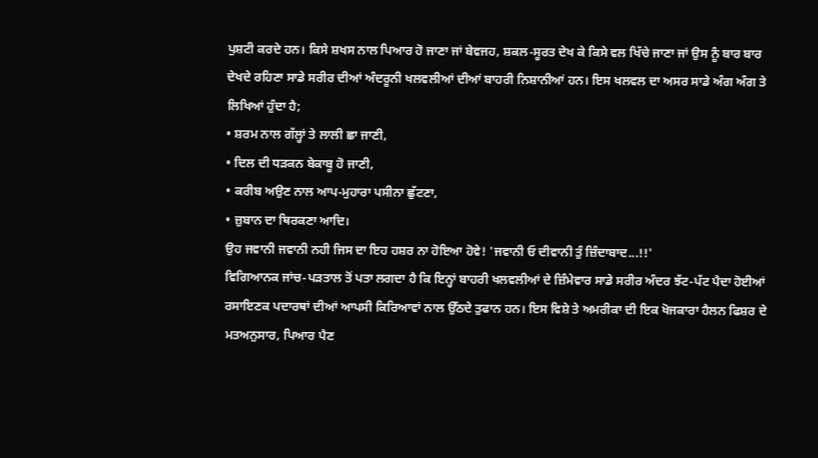ਪੁਸ਼ਟੀ ਕਰਦੇ ਹਨ। ਕਿਸੇ ਸ਼ਖਸ ਨਾਲ ਪਿਆਰ ਹੋ ਜਾਣਾ ਜਾਂ ਬੇਵਜਹ, ਸ਼ਕਲ-ਸੂਰਤ ਦੇਖ ਕੇ ਕਿਸੇ ਵਲ ਖਿੱਚੇ ਜਾਣਾ ਜਾਂ ਉਸ ਨੂੰ ਬਾਰ ਬਾਰ ਦੇਖਦੇ ਰਹਿਣਾ ਸਾਡੇ ਸਰੀਰ ਦੀਆਂ ਅੰਦਰੂਨੀ ਖਲਵਲੀਆਂ ਦੀਆਂ ਬਾਹਰੀ ਨਿਸ਼ਾਨੀਆਂ ਹਨ। ਇਸ ਖਲਵਲ ਦਾ ਅਸਰ ਸਾਡੇ ਅੰਗ ਅੰਗ ਤੇ ਲਿਖਿਆਂ ਹੁੰਦਾ ਹੈ;
• ਸ਼ਰਮ ਨਾਲ ਗੱਲ੍ਹਾਂ ਤੇ ਲਾਲੀ ਛਾ ਜਾਣੀ,
• ਦਿਲ ਦੀ ਧੜਕਨ ਬੇਕਾਬੂ ਹੋ ਜਾਣੀ,
• ਕਰੀਬ ਅਉਣ ਨਾਲ ਆਪ-ਮੁਹਾਰਾ ਪਸੀਨਾ ਛੁੱਟਣਾ,
• ਜ਼ੁਬਾਨ ਦਾ ਥਿਰਕਣਾ ਆਦਿ।
ਉਹ ਜਵਾਨੀ ਜਵਾਨੀ ਨਹੀ ਜਿਸ ਦਾ ਇਹ ਹਸ਼ਰ ਨਾ ਹੋਇਆ ਹੋਵੇ! 'ਜਵਾਨੀ ਓ ਦੀਵਾਨੀ ਤੁੰ ਜ਼ਿੰਦਾਬਾਦ...!!'
ਵਿਗਿਆਨਕ ਜਾਂਚ-ਪੜਤਾਲ ਤੋਂ ਪਤਾ ਲਗਦਾ ਹੈ ਕਿ ਇਨ੍ਹਾਂ ਬਾਹਰੀ ਖਲਵਲੀਆਂ ਦੇ ਜ਼ਿੰਮੇਵਾਰ ਸਾਡੇ ਸਰੀਰ ਅੰਦਰ ਝੱਟ-ਪੱਟ ਪੈਦਾ ਹੋਈਆਂ ਰਸਾਇਣਕ ਪਦਾਰਥਾਂ ਦੀਆਂ ਆਪਸੀ ਕਿਰਿਆਵਾਂ ਨਾਲ ਉੱਠਦੇ ਤੁਫਾਨ ਹਨ। ਇਸ ਵਿਸ਼ੇ ਤੇ ਅਮਰੀਕਾ ਦੀ ਇਕ ਖੋਜਕਾਰਾ ਹੈਲਨ ਫਿਸ਼ਰ ਦੇ ਮਤਅਨੁਸਾਰ, ਪਿਆਰ ਪੈਣ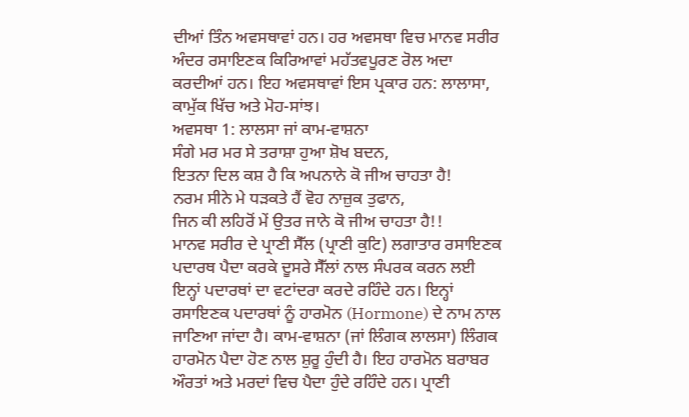ਦੀਆਂ ਤਿੰਨ ਅਵਸਥਾਵਾਂ ਹਨ। ਹਰ ਅਵਸਥਾ ਵਿਚ ਮਾਨਵ ਸਰੀਰ ਅੰਦਰ ਰਸਾਇਣਕ ਕਿਰਿਆਵਾਂ ਮਹੱਤਵਪੂਰਣ ਰੋਲ ਅਦਾ ਕਰਦੀਆਂ ਹਨ। ਇਹ ਅਵਸਥਾਵਾਂ ਇਸ ਪ੍ਰਕਾਰ ਹਨ: ਲਾਲਾਸਾ, ਕਾਮੁੱਕ ਖਿੱਚ ਅਤੇ ਮੋਹ-ਸਾਂਝ।
ਅਵਸਥਾ 1: ਲਾਲਸਾ ਜਾਂ ਕਾਮ-ਵਾਸ਼ਨਾ
ਸੰਗੇ ਮਰ ਮਰ ਸੇ ਤਰਾਸ਼ਾ ਹੁਆ ਸ਼ੋਖ ਬਦਨ,
ਇਤਨਾ ਦਿਲ ਕਸ਼ ਹੈ ਕਿ ਅਪਨਾਨੇ ਕੋ ਜੀਅ ਚਾਹਤਾ ਹੈ!
ਨਰਮ ਸੀਨੇ ਮੇ ਧੜਕਤੇ ਹੈਂ ਵੋਹ ਨਾਜ਼ੁਕ ਤੁਫਾਨ,
ਜਿਨ ਕੀ ਲਹਿਰੋਂ ਮੇਂ ਉਤਰ ਜਾਨੇ ਕੋ ਜੀਅ ਚਾਹਤਾ ਹੈ!!
ਮਾਨਵ ਸਰੀਰ ਦੇ ਪ੍ਰਾਣੀ ਸੈੱਲ (ਪ੍ਰਾਣੀ ਕੁਟਿ) ਲਗਾਤਾਰ ਰਸਾਇਣਕ ਪਦਾਰਥ ਪੈਦਾ ਕਰਕੇ ਦੂਸਰੇ ਸੈੱਲਾਂ ਨਾਲ ਸੰਪਰਕ ਕਰਨ ਲਈ ਇਨ੍ਹਾਂ ਪਦਾਰਥਾਂ ਦਾ ਵਟਾਂਦਰਾ ਕਰਦੇ ਰਹਿੰਦੇ ਹਨ। ਇਨ੍ਹਾਂ ਰਸਾਇਣਕ ਪਦਾਰਥਾਂ ਨੂੰ ਹਾਰਮੋਨ (Hormone) ਦੇ ਨਾਮ ਨਾਲ ਜਾਣਿਆ ਜਾਂਦਾ ਹੈ। ਕਾਮ-ਵਾਸ਼ਨਾ (ਜਾਂ ਲਿੰਗਕ ਲਾਲਸਾ) ਲਿੰਗਕ ਹਾਰਮੋਨ ਪੈਦਾ ਹੋਣ ਨਾਲ ਸ਼ੁਰੂ ਹੁੰਦੀ ਹੈ। ਇਹ ਹਾਰਮੋਨ ਬਰਾਬਰ ਔਰਤਾਂ ਅਤੇ ਮਰਦਾਂ ਵਿਚ ਪੈਦਾ ਹੁੰਦੇ ਰਹਿੰਦੇ ਹਨ। ਪ੍ਰਾਣੀ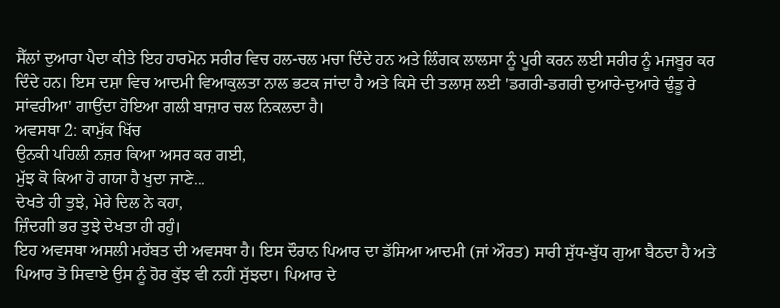ਸੈੱਲਾਂ ਦੁਆਰਾ ਪੈਦਾ ਕੀਤੇ ਇਹ ਹਾਰਮੋਨ ਸਰੀਰ ਵਿਚ ਹਲ-ਚਲ ਮਚਾ ਦਿੰਦੇ ਹਨ ਅਤੇ ਲਿੰਗਕ ਲਾਲਸਾ ਨੂੰ ਪੂਰੀ ਕਰਨ ਲਈ ਸਰੀਰ ਨੂੰ ਮਜਬੂਰ ਕਰ ਦਿੰਦੇ ਹਨ। ਇਸ ਦਸ਼ਾ ਵਿਚ ਆਦਮੀ ਵਿਆਕੁਲਤਾ ਨਾਲ ਭਟਕ ਜਾਂਦਾ ਹੈ ਅਤੇ ਕਿਸੇ ਦੀ ਤਲਾਸ਼ ਲਈ 'ਡਗਰੀ-ਡਗਰੀ ਦੁਆਰੇ-ਦੁਆਰੇ ਢੁੰਡੂ ਰੇ ਸਾਂਵਰੀਆ' ਗਾਉਂਦਾ ਹੋਇਆ ਗਲੀ ਬਾਜ਼ਾਰ ਚਲ ਨਿਕਲਦਾ ਹੈ।
ਅਵਸਥਾ 2: ਕਾਮੁੱਕ ਖਿੱਚ
ਉਨਕੀ ਪਹਿਲੀ ਨਜ਼ਰ ਕਿਆ ਅਸਰ ਕਰ ਗਈ,
ਮੁੱਝ ਕੋ ਕਿਆ ਹੋ ਗਯਾ ਹੈ ਖੁਦਾ ਜਾਣੇ...
ਦੇਖਤੇ ਹੀ ਤੁਝੇ, ਮੇਰੇ ਦਿਲ ਨੇ ਕਹਾ,
ਜ਼ਿੰਦਗੀ ਭਰ ਤੁਝੇ ਦੇਖਤਾ ਹੀ ਰਹੁੰ।
ਇਹ ਅਵਸਥਾ ਅਸਲੀ ਮਹੱਬਤ ਦੀ ਅਵਸਥਾ ਹੈ। ਇਸ ਦੌਰਾਨ ਪਿਆਰ ਦਾ ਡੱਸਿਆ ਆਦਮੀ (ਜਾਂ ਔਰਤ) ਸਾਰੀ ਸੁੱਧ-ਬੁੱਧ ਗੁਆ ਬੈਠਦਾ ਹੈ ਅਤੇ ਪਿਆਰ ਤੋ ਸਿਵਾਏ ਉਸ ਨੂੰ ਹੋਰ ਕੁੱਝ ਵੀ ਨਹੀਂ ਸੁੱਝਦਾ। ਪਿਆਰ ਦੇ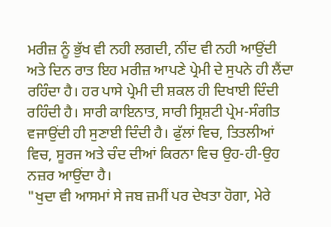ਮਰੀਜ਼ ਨੂੰ ਭੁੱਖ ਵੀ ਨਹੀ ਲਗਦੀ, ਨੀਂਦ ਵੀ ਨਹੀ ਆਉਂਦੀ ਅਤੇ ਦਿਨ ਰਾਤ ਇਹ ਮਰੀਜ਼ ਆਪਣੇ ਪ੍ਰੇਮੀ ਦੇ ਸੁਪਨੇ ਹੀ ਲੈਂਦਾ ਰਹਿੰਦਾ ਹੈ। ਹਰ ਪਾਸੇ ਪ੍ਰੇਮੀ ਦੀ ਸ਼ਕਲ ਹੀ ਦਿਖਾਈ ਦਿੰਦੀ ਰਹਿੰਦੀ ਹੈ। ਸਾਰੀ ਕਾਇਨਾਤ, ਸਾਰੀ ਸ੍ਰਿਸ਼ਟੀ ਪ੍ਰੇਮ-ਸੰਗੀਤ ਵਜਾਉਂਦੀ ਹੀ ਸੁਣਾਈ ਦਿੰਦੀ ਹੈ। ਫੁੱਲਾਂ ਵਿਚ, ਤਿਤਲੀਆਂ ਵਿਚ, ਸੂਰਜ ਅਤੇ ਚੰਦ ਦੀਆਂ ਕਿਰਨਾ ਵਿਚ ਉਹ-ਹੀ-ਉਹ ਨਜ਼ਰ ਆਉਂਦਾ ਹੈ।
"ਖੁਦਾ ਵੀ ਆਸਮਾਂ ਸੇ ਜਬ ਜ਼ਮੀਂ ਪਰ ਦੇਖਤਾ ਹੋਗਾ, ਮੇਰੇ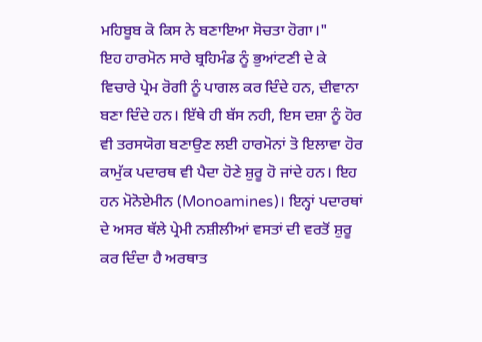ਮਹਿਬੂਬ ਕੋ ਕਿਸ ਨੇ ਬਣਾਇਆ ਸੋਚਤਾ ਹੋਗਾ।"
ਇਹ ਹਾਰਮੋਨ ਸਾਰੇ ਬ੍ਰਹਿਮੰਡ ਨੂੰ ਭੁਆਂਟਣੀ ਦੇ ਕੇ ਵਿਚਾਰੇ ਪ੍ਰੇਮ ਰੋਗੀ ਨੂੰ ਪਾਗਲ ਕਰ ਦਿੰਦੇ ਹਨ, ਦੀਵਾਨਾ ਬਣਾ ਦਿੰਦੇ ਹਨ। ਇੱਥੇ ਹੀ ਬੱਸ ਨਹੀ, ਇਸ ਦਸ਼ਾ ਨੂੰ ਹੋਰ ਵੀ ਤਰਸਯੋਗ ਬਣਾਉਣ ਲਈ ਹਾਰਮੋਨਾਂ ਤੋ ਇਲਾਵਾ ਹੋਰ ਕਾਮੁੱਕ ਪਦਾਰਥ ਵੀ ਪੈਦਾ ਹੋਣੇ ਸ਼ੁਰੂ ਹੋ ਜਾਂਦੇ ਹਨ। ਇਹ ਹਨ ਮੋਨੋਏਮੀਨ (Monoamines)। ਇਨ੍ਹਾਂ ਪਦਾਰਥਾਂ ਦੇ ਅਸਰ ਥੱਲੇ ਪ੍ਰੇਮੀ ਨਸ਼ੀਲੀਆਂ ਵਸਤਾਂ ਦੀ ਵਰਤੋਂ ਸ਼ੁਰੂ ਕਰ ਦਿੰਦਾ ਹੈ ਅਰਥਾਤ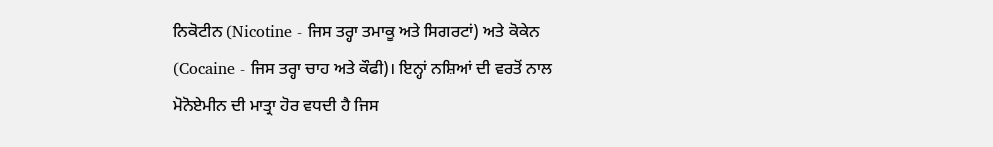ਨਿਕੋਟੀਨ (Nicotine - ਜਿਸ ਤਰ੍ਹਾ ਤਮਾਕੂ ਅਤੇ ਸਿਗਰਟਾਂ) ਅਤੇ ਕੋਕੇਨ (Cocaine - ਜਿਸ ਤਰ੍ਹਾ ਚਾਹ ਅਤੇ ਕੌਫੀ)। ਇਨ੍ਹਾਂ ਨਸ਼ਿਆਂ ਦੀ ਵਰਤੋਂ ਨਾਲ ਮੋਨੋਏਮੀਨ ਦੀ ਮਾਤ੍ਰਾ ਹੋਰ ਵਧਦੀ ਹੈ ਜਿਸ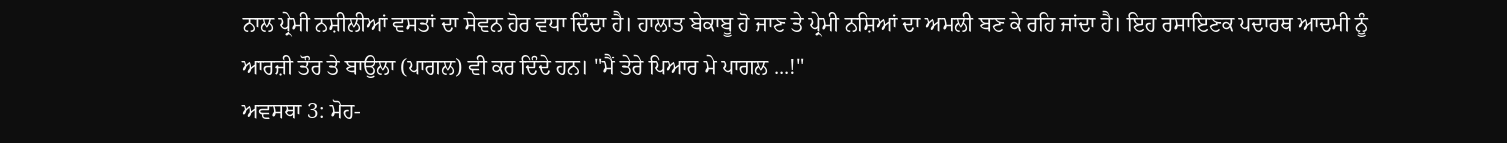ਨਾਲ ਪ੍ਰੇਮੀ ਨਸ਼ੀਲੀਆਂ ਵਸਤਾਂ ਦਾ ਸੇਵਨ ਹੋਰ ਵਧਾ ਦਿੰਦਾ ਹੈ। ਹਾਲਾਤ ਬੇਕਾਬੂ ਹੋ ਜਾਣ ਤੇ ਪ੍ਰੇਮੀ ਨਸ਼ਿਆਂ ਦਾ ਅਮਲੀ ਬਣ ਕੇ ਰਹਿ ਜਾਂਦਾ ਹੈ। ਇਹ ਰਸਾਇਣਕ ਪਦਾਰਥ ਆਦਮੀ ਨੂੰ ਆਰਜ਼ੀ ਤੌਰ ਤੇ ਬਾਉਲਾ (ਪਾਗਲ) ਵੀ ਕਰ ਦਿੰਦੇ ਹਨ। "ਮੈਂ ਤੇਰੇ ਪਿਆਰ ਮੇ ਪਾਗਲ ...!"
ਅਵਸਥਾ 3: ਮੋਹ-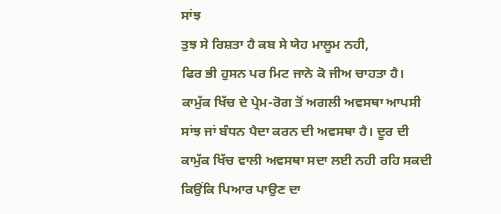ਸਾਂਝ
ਤੁਝ ਸੇ ਰਿਸ਼ਤਾ ਹੈ ਕਬ ਸੇ ਯੇਹ ਮਾਲੂਮ ਨਹੀ,
ਫਿਰ ਭੀ ਹੁਸਨ ਪਰ ਮਿਟ ਜਾਨੇ ਕੋ ਜੀਅ ਚਾਹਤਾ ਹੈ।
ਕਾਮੁੱਕ ਖਿੱਚ ਦੇ ਪ੍ਰੇਮ-ਰੋਗ ਤੋਂ ਅਗਲੀ ਅਵਸਥਾ ਆਪਸੀ ਸਾਂਝ ਜਾਂ ਬੰਧਨ ਪੈਦਾ ਕਰਨ ਦੀ ਅਵਸਥਾ ਹੈ। ਦੂਰ ਦੀ ਕਾਮੁੱਕ ਖਿੱਚ ਵਾਲੀ ਅਵਸਥਾ ਸਦਾ ਲਈ ਨਹੀ ਰਹਿ ਸਕਦੀ ਕਿਉਂਕਿ ਪਿਆਰ ਪਾਉਣ ਦਾ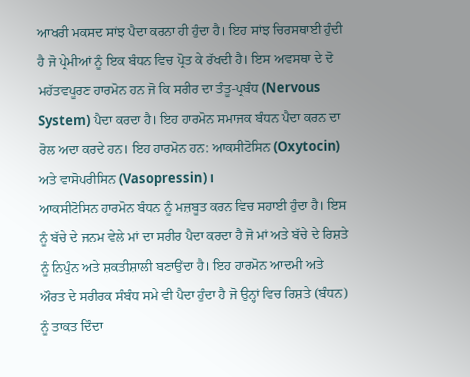ਆਖਰੀ ਮਕਸਦ ਸਾਂਝ ਪੈਦਾ ਕਰਨਾ ਹੀ ਹੁੰਦਾ ਹੈ। ਇਹ ਸਾਂਝ ਚਿਰਸਥਾਈ ਹੁੰਦੀ ਹੈ ਜੋ ਪ੍ਰੇਮੀਆਂ ਨੂੰ ਇਕ ਬੰਧਨ ਵਿਚ ਪ੍ਰੋਤ ਕੇ ਰੱਖਦੀ ਹੈ। ਇਸ ਅਵਸਥਾ ਦੇ ਦੋ ਮਹੱਤਵਪੂਰਣ ਹਾਰਮੋਨ ਹਨ ਜੋ ਕਿ ਸਰੀਰ ਦਾ ਤੰਤੂ-ਪ੍ਰਬੰਧ (Nervous System) ਪੈਦਾ ਕਰਦਾ ਹੈ। ਇਹ ਹਾਰਮੋਨ ਸਮਾਜਕ ਬੰਧਨ ਪੈਦਾ ਕਰਨ ਦਾ ਰੋਲ ਅਦਾ ਕਰਦੇ ਹਨ। ਇਹ ਹਾਰਮੋਨ ਹਨ: ਆਕਸੀਟੋਸਿਨ (Oxytocin) ਅਤੇ ਵਾਸੋਪਰੀਸਿਨ (Vasopressin)।
ਆਕਸੀਟੋਸਿਨ ਹਾਰਮੋਨ ਬੰਧਨ ਨੂੰ ਮਜ਼ਬੂਤ ਕਰਨ ਵਿਚ ਸਹਾਈ ਹੁੰਦਾ ਹੈ। ਇਸ ਨੂੰ ਬੱਚੇ ਦੇ ਜਨਮ ਵੇਲੇ ਮਾਂ ਦਾ ਸਰੀਰ ਪੈਦਾ ਕਰਦਾ ਹੈ ਜੋ ਮਾਂ ਅਤੇ ਬੱਚੇ ਦੇ ਰਿਸ਼ਤੇ ਨੂੰ ਨਿਪੁੰਨ ਅਤੇ ਸ਼ਕਤੀਸ਼ਾਲੀ ਬਣਾਉਂਦਾ ਹੈ। ਇਹ ਹਾਰਮੋਨ ਆਦਮੀ ਅਤੇ ਔਰਤ ਦੇ ਸਰੀਰਕ ਸੰਬੰਧ ਸਮੇ ਵੀ ਪੈਦਾ ਹੁੰਦਾ ਹੈ ਜੋ ਉਨ੍ਹਾਂ ਵਿਚ ਰਿਸ਼ਤੇ (ਬੰਧਨ) ਨੂੰ ਤਾਕਤ ਦਿੰਦਾ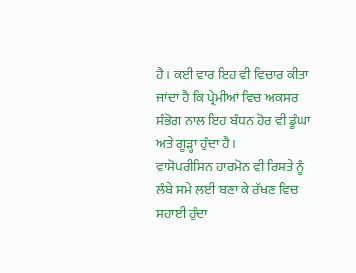ਹੈ। ਕਈ ਵਾਰ ਇਹ ਵੀ ਵਿਚਾਰ ਕੀਤਾ ਜਾਂਦਾ ਹੈ ਕਿ ਪ੍ਰੇਮੀਆਂ ਵਿਚ ਅਕਸਰ ਸੰਭੋਗ ਨਾਲ ਇਹ ਬੰਧਨ ਹੋਰ ਵੀ ਡੂੰਘਾ ਅਤੇ ਗੂੜ੍ਹਾ ਹੁੰਦਾ ਹੈ।
ਵਾਸੋਪਰੀਸਿਨ ਹਾਰਮੋਨ ਵੀ ਰਿਸ਼ਤੇ ਨੂੰ ਲੰਬੇ ਸਮੇ ਲਈ ਬਣਾ ਕੇ ਰੱਖਣ ਵਿਚ ਸਹਾਈ ਹੁੰਦਾ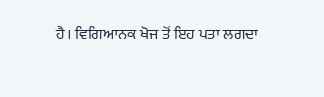ਹੈ। ਵਿਗਿਆਨਕ ਖੋਜ ਤੋਂ ਇਹ ਪਤਾ ਲਗਦਾ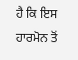ਹੈ ਕਿ ਇਸ ਹਾਰਮੋਨ ਤੋਂ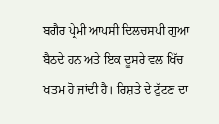ਬਗੈਰ ਪ੍ਰੇਮੀ ਆਪਸੀ ਦਿਲਚਸਪੀ ਗੁਆ ਬੈਠਦੇ ਹਨ ਅਤੇ ਇਕ ਦੂਸਰੇ ਵਲ ਖਿੱਚ ਖਤਮ ਹੋ ਜਾਂਦੀ ਹੈ। ਰਿਸ਼ਤੇ ਦੇ ਟੁੱਟਣ ਦਾ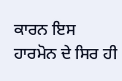ਕਾਰਨ ਇਸ ਹਾਰਮੋਨ ਦੇ ਸਿਰ ਹੀ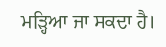ਮੜ੍ਹਿਆ ਜਾ ਸਕਦਾ ਹੈ।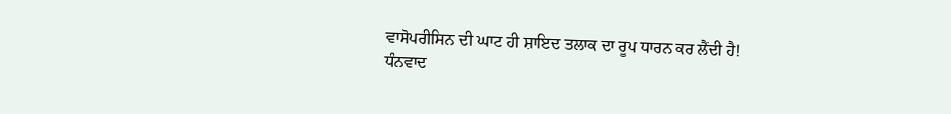ਵਾਸੋਪਰੀਸਿਨ ਦੀ ਘਾਟ ਹੀ ਸ਼ਾਇਦ ਤਲਾਕ ਦਾ ਰੂਪ ਧਾਰਨ ਕਰ ਲੈਂਦੀ ਹੈ!
ਧੰਨਵਾਦ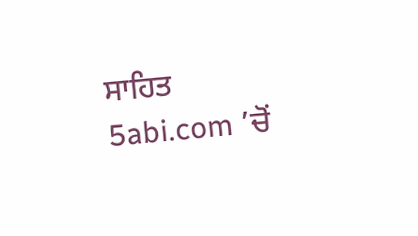ਸਾਹਿਤ 5abi.com ’ਚੋਂ